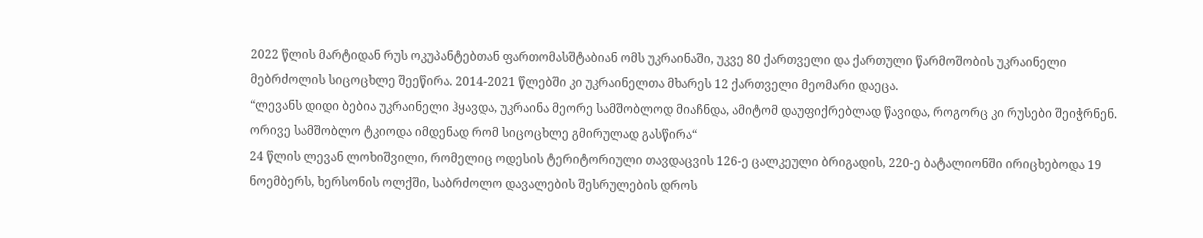2022 წლის მარტიდან რუს ოკუპანტებთან ფართომასშტაბიან ომს უკრაინაში, უკვე 80 ქართველი და ქართული წარმოშობის უკრაინელი მებრძოლის სიცოცხლე შეეწირა. 2014-2021 წლებში კი უკრაინელთა მხარეს 12 ქართველი მეომარი დაეცა.
“ლევანს დიდი ბებია უკრაინელი ჰყავდა, უკრაინა მეორე სამშობლოდ მიაჩნდა, ამიტომ დაუფიქრებლად წავიდა, როგორც კი რუსები შეიჭრნენ. ორივე სამშობლო ტკიოდა იმდენად რომ სიცოცხლე გმირულად გასწირა“
24 წლის ლევან ლოხიშვილი, რომელიც ოდესის ტერიტორიული თავდაცვის 126-ე ცალკეული ბრიგადის, 220-ე ბატალიონში ირიცხებოდა 19 ნოემბერს, ხერსონის ოლქში, საბრძოლო დავალების შესრულების დროს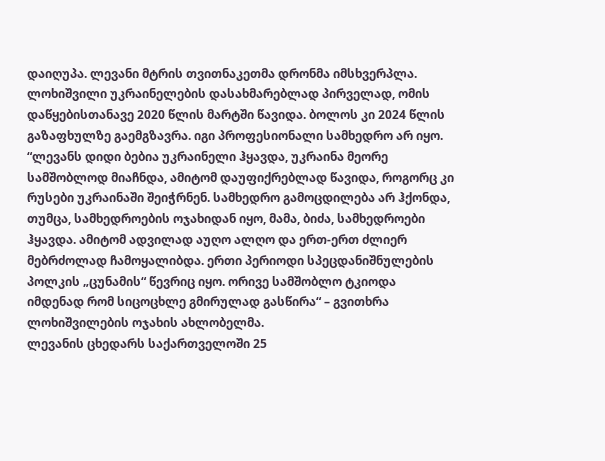დაიღუპა. ლევანი მტრის თვითნაკეთმა დრონმა იმსხვერპლა.
ლოხიშვილი უკრაინელების დასახმარებლად პირველად, ომის დაწყებისთანავე 2020 წლის მარტში წავიდა. ბოლოს კი 2024 წლის გაზაფხულზე გაემგზავრა. იგი პროფესიონალი სამხედრო არ იყო.
“ლევანს დიდი ბებია უკრაინელი ჰყავდა, უკრაინა მეორე სამშობლოდ მიაჩნდა, ამიტომ დაუფიქრებლად წავიდა, როგორც კი რუსები უკრაინაში შეიჭრნენ. სამხედრო გამოცდილება არ ჰქონდა, თუმცა, სამხედროების ოჯახიდან იყო, მამა, ბიძა, სამხედროები ჰყავდა. ამიტომ ადვილად აუღო ალღო და ერთ-ერთ ძლიერ მებრძოლად ჩამოყალიბდა. ერთი პერიოდი სპეცდანიშნულების პოლკის „ცუნამის“ წევრიც იყო. ორივე სამშობლო ტკიოდა იმდენად რომ სიცოცხლე გმირულად გასწირა“ – გვითხრა ლოხიშვილების ოჯახის ახლობელმა.
ლევანის ცხედარს საქართველოში 25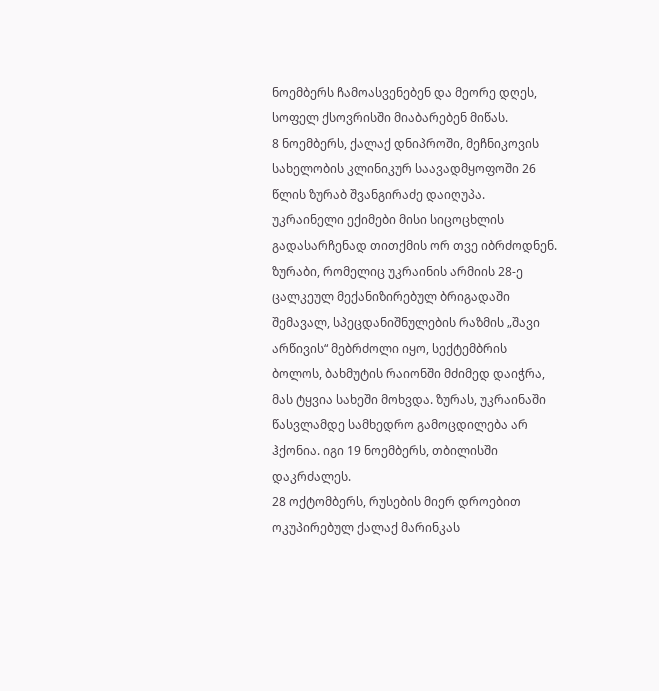ნოემბერს ჩამოასვენებენ და მეორე დღეს, სოფელ ქსოვრისში მიაბარებენ მიწას.
8 ნოემბერს, ქალაქ დნიპროში, მეჩნიკოვის სახელობის კლინიკურ საავადმყოფოში 26 წლის ზურაბ შვანგირაძე დაიღუპა. უკრაინელი ექიმები მისი სიცოცხლის გადასარჩენად თითქმის ორ თვე იბრძოდნენ.
ზურაბი, რომელიც უკრაინის არმიის 28-ე ცალკეულ მექანიზირებულ ბრიგადაში შემავალ, სპეცდანიშნულების რაზმის „შავი არწივის“ მებრძოლი იყო, სექტემბრის ბოლოს, ბახმუტის რაიონში მძიმედ დაიჭრა, მას ტყვია სახეში მოხვდა. ზურას, უკრაინაში წასვლამდე სამხედრო გამოცდილება არ ჰქონია. იგი 19 ნოემბერს, თბილისში დაკრძალეს.
28 ოქტომბერს, რუსების მიერ დროებით ოკუპირებულ ქალაქ მარინკას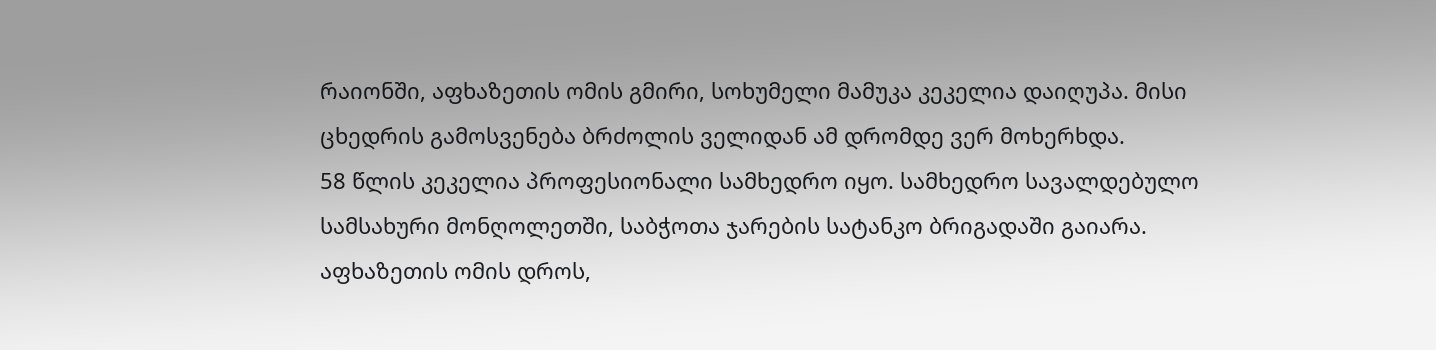რაიონში, აფხაზეთის ომის გმირი, სოხუმელი მამუკა კეკელია დაიღუპა. მისი ცხედრის გამოსვენება ბრძოლის ველიდან ამ დრომდე ვერ მოხერხდა.
58 წლის კეკელია პროფესიონალი სამხედრო იყო. სამხედრო სავალდებულო სამსახური მონღოლეთში, საბჭოთა ჯარების სატანკო ბრიგადაში გაიარა. აფხაზეთის ომის დროს,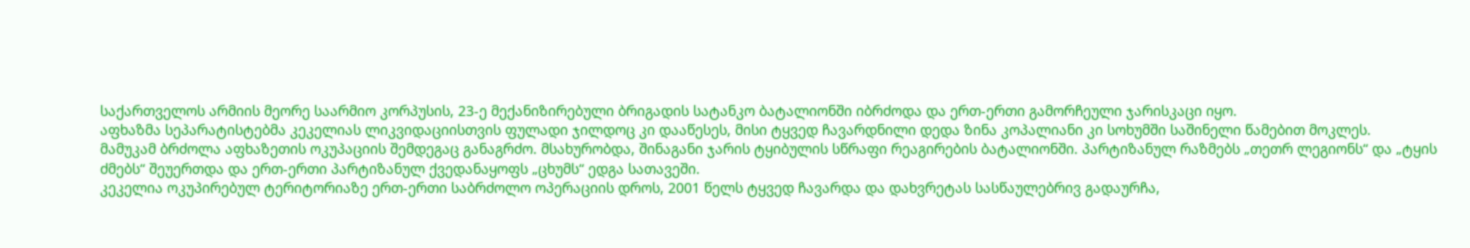საქართველოს არმიის მეორე საარმიო კორპუსის, 23-ე მექანიზირებული ბრიგადის სატანკო ბატალიონში იბრძოდა და ერთ-ერთი გამორჩეული ჯარისკაცი იყო.
აფხაზმა სეპარატისტებმა კეკელიას ლიკვიდაციისთვის ფულადი ჯილდოც კი დააწესეს, მისი ტყვედ ჩავარდნილი დედა ზინა კოპალიანი კი სოხუმში საშინელი წამებით მოკლეს.
მამუკამ ბრძოლა აფხაზეთის ოკუპაციის შემდეგაც განაგრძო. მსახურობდა, შინაგანი ჯარის ტყიბულის სწრაფი რეაგირების ბატალიონში. პარტიზანულ რაზმებს „თეთრ ლეგიონს“ და „ტყის ძმებს“ შეუერთდა და ერთ-ერთი პარტიზანულ ქვედანაყოფს „ცხუმს“ ედგა სათავეში.
კეკელია ოკუპირებულ ტერიტორიაზე ერთ-ერთი საბრძოლო ოპერაციის დროს, 2001 წელს ტყვედ ჩავარდა და დახვრეტას სასწაულებრივ გადაურჩა,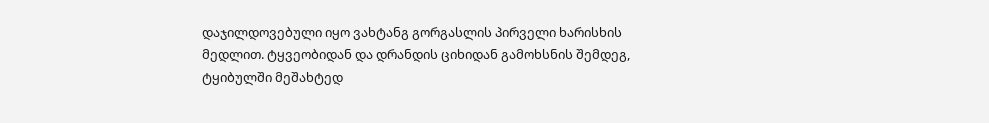დაჯილდოვებული იყო ვახტანგ გორგასლის პირველი ხარისხის მედლით. ტყვეობიდან და დრანდის ციხიდან გამოხსნის შემდეგ, ტყიბულში მეშახტედ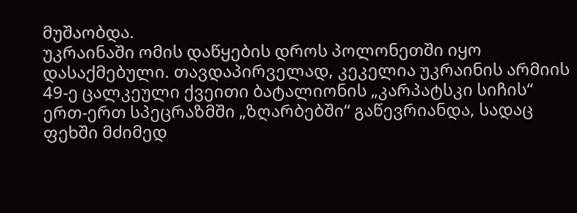მუშაობდა.
უკრაინაში ომის დაწყების დროს პოლონეთში იყო დასაქმებული. თავდაპირველად, კეკელია უკრაინის არმიის 49-ე ცალკეული ქვეითი ბატალიონის „კარპატსკი სიჩის“ ერთ-ერთ სპეცრაზმში „ზღარბებში“ გაწევრიანდა, სადაც ფეხში მძიმედ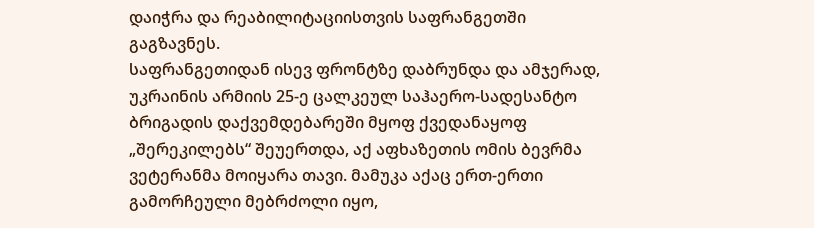დაიჭრა და რეაბილიტაციისთვის საფრანგეთში გაგზავნეს.
საფრანგეთიდან ისევ ფრონტზე დაბრუნდა და ამჯერად, უკრაინის არმიის 25-ე ცალკეულ საჰაერო-სადესანტო ბრიგადის დაქვემდებარეში მყოფ ქვედანაყოფ „შერეკილებს“ შეუერთდა, აქ აფხაზეთის ომის ბევრმა ვეტერანმა მოიყარა თავი. მამუკა აქაც ერთ-ერთი გამორჩეული მებრძოლი იყო,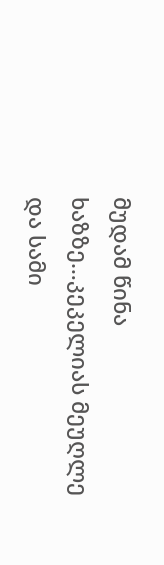მუდამ წინა ხაზზე…კეკელიას მეუღლე და სამი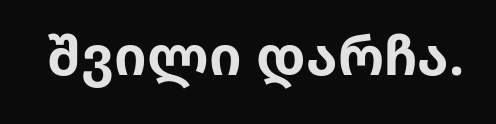შვილი დარჩა.